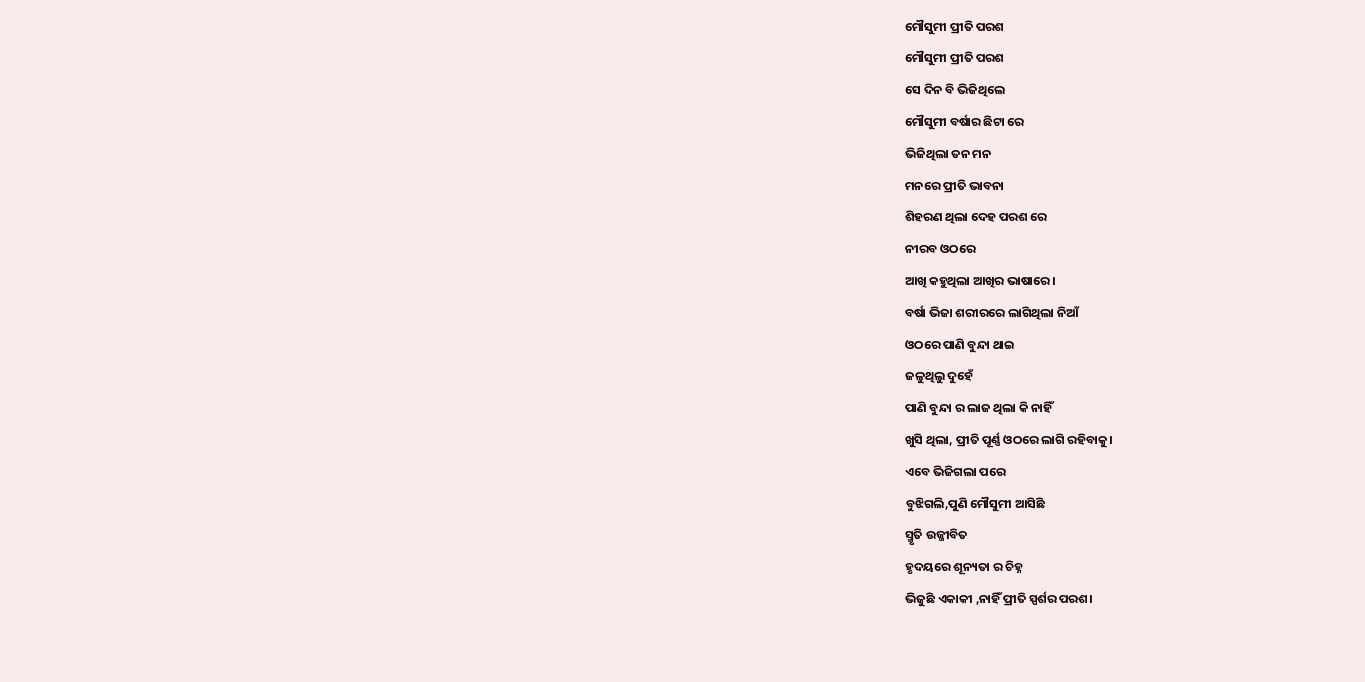ମୌସୁମୀ ପ୍ରୀତି ପରଶ
ମୌସୁମୀ ପ୍ରୀତି ପରଶ
ସେ ଦିନ ବି ଭିଜିଥିଲେ
ମୌସୁମୀ ବର୍ଷାର ଛିଟା ରେ
ଭିଜିଥିଲା ତନ ମନ
ମନରେ ପ୍ରୀତି ଭାବନା
ଶିହରଣ ଥିଲା ଦେହ ପରଶ ରେ
ନୀରବ ଓଠରେ
ଆଖି କହୁଥିଲା ଆଖିର ଭାଷାରେ।
ବର୍ଷା ଭିଜା ଶରୀରରେ ଲାଗିଥିଲା ନିଆଁ
ଓଠରେ ପାଣି ବୁନ୍ଦା ଥାଇ
ଜଳୁଥିଲୁ ଦୁହେଁ
ପାଣି ବୁନ୍ଦା ର ଲାଜ ଥିଲା କି ନାହିଁ
ଖୁସି ଥିଲା, ପ୍ରୀତି ପୂର୍ଣ୍ଣ ଓଠରେ ଲାଗି ରହିବାକୁ।
ଏବେ ଭିଜିଗଲା ପରେ
ବୁଝିଗଲି,ପୁଣି ମୌସୁମୀ ଆସିଛି
ସ୍ମୃତି ଉଜ୍ଜୀବିତ
ହୃଦୟରେ ଶୂନ୍ୟତା ର ଚିହ୍ନ
ଭିଜୁଛି ଏକାକୀ ,ନାହିଁ ପ୍ରୀତି ସ୍ପର୍ଶର ପରଶ।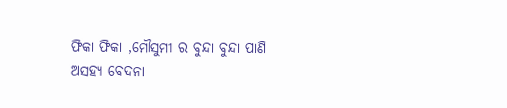ଫିକା ଫିକା ,ମୌସୁମୀ ର ବୁନ୍ଦା ବୁନ୍ଦା ପାଣି
ଅସହ୍ୟ ବେଦନା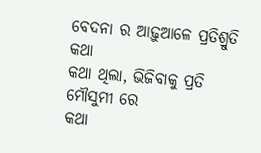ବେଦନା ର ଆଢ଼ୁଆଳେ ପ୍ରତିଶ୍ରୁତି କଥା
କଥା ଥିଲା, ଭିଜିବାକୁ ପ୍ରତି ମୌସୁମୀ ରେ
କଥା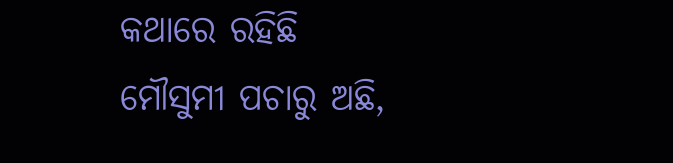କଥାରେ ରହିଛି
ମୌସୁମୀ ପଚାରୁ ଅଛି,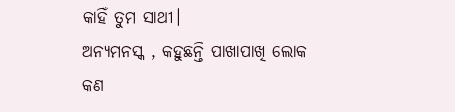କାହିଁ ତୁମ ସାଥୀ।
ଅନ୍ୟମନସ୍କ , କହୁଛନ୍ତି ପାଖାପାଖି ଲୋକ
କଣ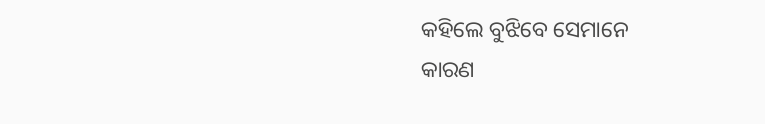କହିଲେ ବୁଝିବେ ସେମାନେ
କାରଣ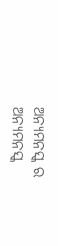ଅନ୍ୟମନସ୍କ ର
ଅନ୍ୟମନସ୍କ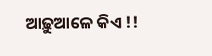ଆଢ଼ୁଆଳେ କିଏ !!